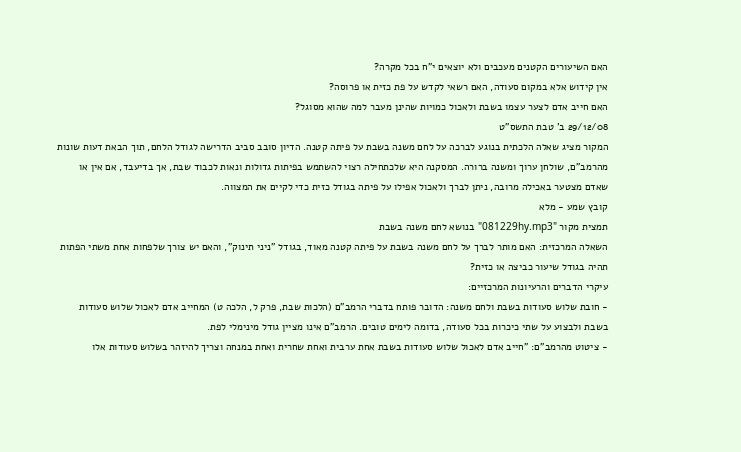האם השיעורים הקטנים מעכבים ולא יוצאים י"ח בכל מקרה?
אין קידוש אלא במקום סעודה, האם רשאי לקדש על פת כזית או פרוסה?
האם חייב אדם לצער עצמו בשבת ולאכול כמויות שהינן מעבר למה שהוא מסוגל?
29/12/08 ב' טבת התשס"ט
המקור מציג שאלה הלכתית בנוגע לברכה על לחם משנה בשבת על פיתה קטנה. הדיון סובב סביב הדרישה לגודל הלחם, תוך הבאת דעות שונות מהרמב"ם, שולחן ערוך ומשנה ברורה. המסקנה היא שלכתחילה רצוי להשתמש בפיתות גדולות ונאות לכבוד שבת, אך בדיעבד, אם אין או שאדם מצטער באכילה מרובה, ניתן לברך ולאכול אפילו על פיתה בגודל כזית כדי לקיים את המצווה.
קובץ שמע - מלא
תמצית מקור "081229hy.mp3" בנושא לחם משנה בשבת
השאלה המרכזית: האם מותר לברך על לחם משנה בשבת על פיתה קטנה מאוד, בגודל "ניני תינוק", והאם יש צורך שלפחות אחת משתי הפתות תהיה בגודל שיעור כביצה או כזית?
עיקרי הדברים והרעיונות המרכזיים:
- חובת שלוש סעודות בשבת ולחם משנה: הדובר פותח בדברי הרמב"ם (הלכות שבת, פרק ל, הלכה ט) המחייב אדם לאכול שלוש סעודות בשבת ולבצוע על שתי כיכרות בכל סעודה, בדומה לימים טובים. הרמב"ם אינו מציין גודל מינימלי לפת.
- ציטוט מהרמב"ם: "חייב אדם לאכול שלוש סעודות בשבת אחת ערבית ואחת שחרית ואחת במנחה וצריך להיזהר בשלוש סעודות אלו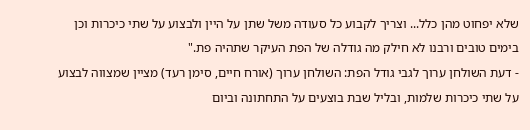שלא יפחוט מהן כלל... וצריך לקבוע כל סעודה משל שתן על היין ולבצוע על שתי כיכרות וכן בימים טובים ורבנו לא חילק מה גודלה של הפת העיקר שתהיה פת."
- דעת השולחן ערוך לגבי גודל הפת: השולחן ערוך (אורח חיים, סימן רעד) מציין שמצווה לבצוע על שתי כיכרות שלמות, ובליל שבת בוצעים על התחתונה וביום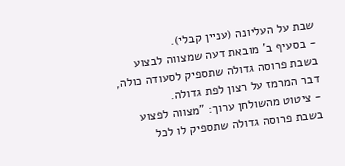שבת על העליונה (עניין קבלי).
- בסעיף ב' מובאת דעה שמצווה לבצוע בשבת פרוסה גדולה שתספיק לסעודה כולה, דבר המרמז על רצון לפת גדולה.
- ציטוט מהשולחן ערוך: "מצווה לפצוע בשבת פרוסה גדולה שתספיק לו לכל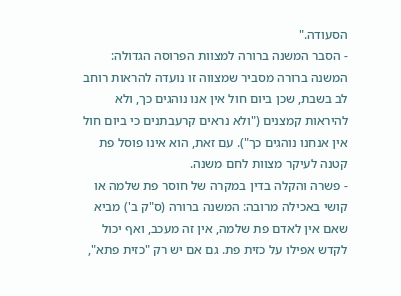הסעודה."
- הסבר המשנה ברורה למצוות הפרוסה הגדולה: המשנה ברורה מסביר שמצווה זו נועדה להראות רוחב לב בשבת, שכן ביום חול אין אנו נוהגים כך, ולא להיראות קמצנים ("ולא נראים קרעבתנים כי ביום חול אין אנחנו נוהגים כך"). עם זאת, הוא אינו פוסל פת קטנה לעיקר מצוות לחם משנה.
- פשרה והקלה בדין במקרה של חוסר פת שלמה או קושי באכילה מרובה: המשנה ברורה (ס"ק ב') מביא שאם אין לאדם פת שלמה, אין זה מעכב, ואף יכול לקדש אפילו על כזית פת. גם אם יש רק "כזית פתא",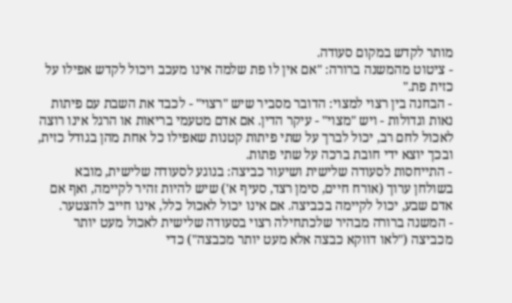מותר לקדש במקום סעודה.
- ציטוט מהמשנה ברורה: "אם אין לו פת שלמה אינו מעכב ויכול לקדש אפילו על כזית פת."
- הבחנה בין רצוי למצוי: הדובר מסביר שיש "רצוי" - לכבד את השבת עם פיתות נאות וגדולות - ויש "מצוי" - עיקר הדין. אם אדם מטעמי בריאות או הרגל אינו רוצה לאכול לחם רב, יכול לברך על שתי פיתות קטנות שאפילו כל אחת מהן בגודל כזית, ובכך יוצא ידי חובת ברכה על שתי פתות.
- התייחסות לסעודה שלישית ושיעור כביצה: בנוגע לסעודה שלישית, מובא בשולחן ערוך (אורח חיים, סימן רצד, סעיף א') שיש להיות זהיר לקיימה, ואף אם אדם שבע, יכול לקיימה בכביצה. אם אינו יכול לאכול כלל, אינו חייב להצטער.
- המשנה ברורה מבהיר שלכתחילה רצוי בסעודה שלישית לאכול מעט יותר מכביצה ("לאו דווקא כבצה אלא מעט יותר מכבצה") כדי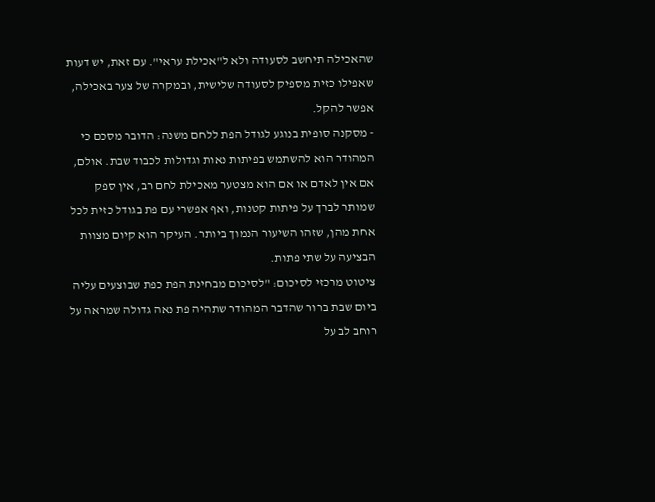שהאכילה תיחשב לסעודה ולא ל"אכילת עראי". עם זאת, יש דעות שאפילו כזית מספיק לסעודה שלישית, ובמקרה של צער באכילה, אפשר להקל.
- מסקנה סופית בנוגע לגודל הפת ללחם משנה: הדובר מסכם כי המהודר הוא להשתמש בפיתות נאות וגדולות לכבוד שבת. אולם, אם אין לאדם או אם הוא מצטער מאכילת לחם רב, אין ספק שמותר לברך על פיתות קטנות, ואף אפשרי עם פת בגודל כזית לכל אחת מהן, שזהו השיעור הנמוך ביותר. העיקר הוא קיום מצוות הבציעה על שתי פתות.
ציטוט מרכזי לסיכום: "לסיכום מבחינת הפת כפת שבוצעים עליה ביום שבת ברור שהדבר המהודר שתהיה פת נאה גדולה שמראה על רוחב לב על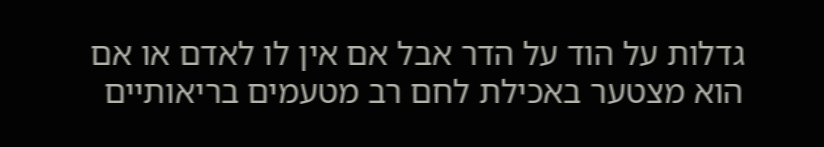גדלות על הוד על הדר אבל אם אין לו לאדם או אם הוא מצטער באכילת לחם רב מטעמים בריאותיים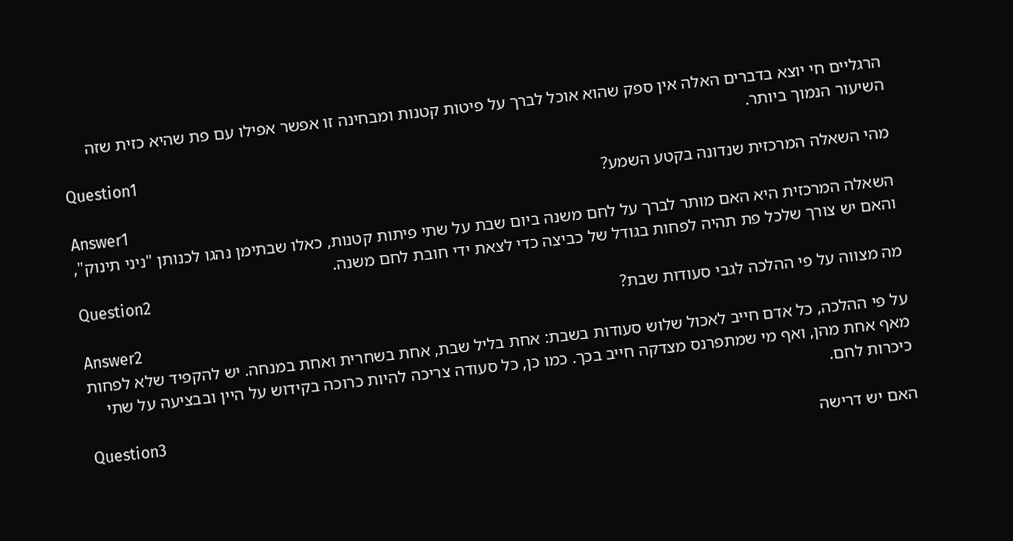הרגליים חי יוצא בדברים האלה אין ספק שהוא אוכל לברך על פיטות קטנות ומבחינה זו אפשר אפילו עם פת שהיא כזית שזה השיעור הנמוך ביותר.
Question1
מהי השאלה המרכזית שנדונה בקטע השמע?
Answer1
השאלה המרכזית היא האם מותר לברך על לחם משנה ביום שבת על שתי פיתות קטנות, כאלו שבתימן נהגו לכנותן "ניני תינוק", והאם יש צורך שלכל פת תהיה לפחות בגודל של כביצה כדי לצאת ידי חובת לחם משנה.
Question2
מה מצווה על פי ההלכה לגבי סעודות שבת?
Answer2
על פי ההלכה, כל אדם חייב לאכול שלוש סעודות בשבת: אחת בליל שבת, אחת בשחרית ואחת במנחה. יש להקפיד שלא לפחות מאף אחת מהן, ואף מי שמתפרנס מצדקה חייב בכך. כמו כן, כל סעודה צריכה להיות כרוכה בקידוש על היין ובבציעה על שתי כיכרות לחם.
Question3
האם יש דרישה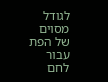לגודל מסוים של הפת עבור לחם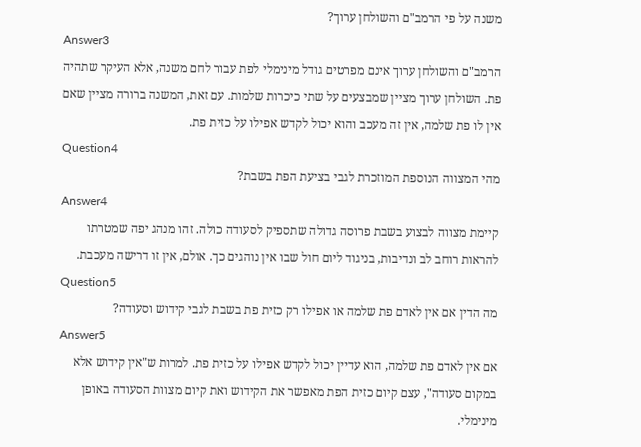משנה על פי הרמב"ם והשולחן ערוך?
Answer3
הרמב"ם והשולחן ערוך אינם מפרטים גודל מינימלי לפת עבור לחם משנה, אלא העיקר שתהיה פת. השולחן ערוך מציין שמבצעים על שתי כיכרות שלמות. עם זאת, המשנה ברורה מציין שאם אין לו פת שלמה, אין זה מעכב והוא יכול לקדש אפילו על כזית פת.
Question4
מהי המצווה הנוספת המוזכרת לגבי בציעת הפת בשבת?
Answer4
קיימת מצווה לבצוע בשבת פרוסה גדולה שתספיק לסעודה כולה. זהו מנהג יפה שמטרתו להראות רוחב לב ונדיבות, בניגוד ליום חול שבו אין נוהגים כך. אולם, אין זו דרישה מעכבת.
Question5
מה הדין אם אין לאדם פת שלמה או אפילו רק כזית פת בשבת לגבי קידוש וסעודה?
Answer5
אם אין לאדם פת שלמה, הוא עדיין יכול לקדש אפילו על כזית פת. למרות ש"אין קידוש אלא במקום סעודה", עצם קיום כזית הפת מאפשר את הקידוש ואת קיום מצוות הסעודה באופן מינימלי.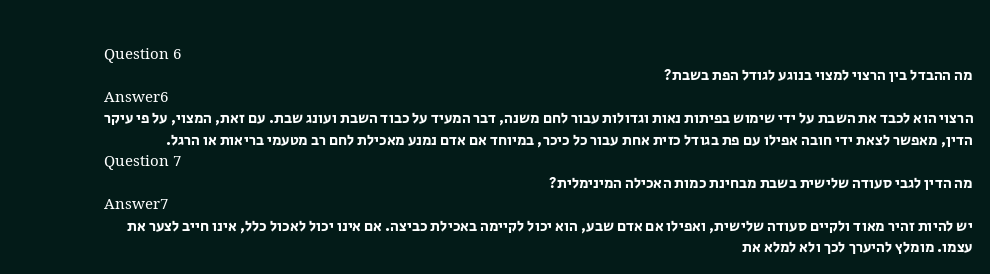Question 6
מה ההבדל בין הרצוי למצוי בנוגע לגודל הפת בשבת?
Answer6
הרצוי הוא לכבד את השבת על ידי שימוש בפיתות נאות וגדולות עבור לחם משנה, דבר המעיד על כבוד השבת ועונג שבת. עם זאת, המצוי, על פי עיקר הדין, מאפשר לצאת ידי חובה אפילו עם פת בגודל כזית אחת עבור כל כיכר, במיוחד אם אדם נמנע מאכילת לחם רב מטעמי בריאות או הרגל.
Question 7
מה הדין לגבי סעודה שלישית בשבת מבחינת כמות האכילה המינימלית?
Answer7
יש להיות זהיר מאוד ולקיים סעודה שלישית, ואפילו אם אדם שבע, הוא יכול לקיימה באכילת כביצה. אם אינו יכול לאכול כלל, אינו חייב לצער את עצמו. מומלץ להיערך לכך ולא למלא את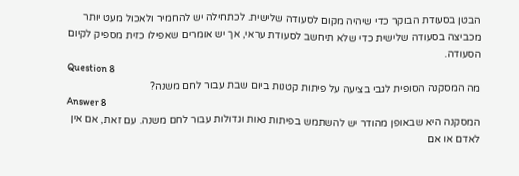הבטן בסעודת הבוקר כדי שיהיה מקום לסעודה שלישית. לכתחילה יש להחמיר ולאכול מעט יותר מכביצה בסעודה שלישית כדי שלא תיחשב לסעודת עראי, אך יש אומרים שאפילו כזית מספיק לקיום הסעודה.
Question 8
מה המסקנה הסופית לגבי בציעה על פיתות קטנות ביום שבת עבור לחם משנה?
Answer 8
המסקנה היא שבאופן מהודר יש להשתמש בפיתות נאות וגדולות עבור לחם משנה. עם זאת, אם אין לאדם או אם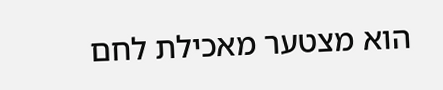הוא מצטער מאכילת לחם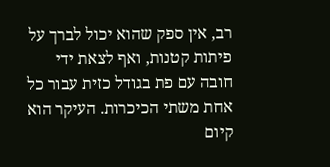רב, אין ספק שהוא יכול לברך על פיתות קטנות, ואף לצאת ידי חובה עם פת בגודל כזית עבור כל אחת משתי הכיכרות. העיקר הוא קיום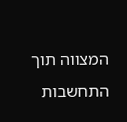המצווה תוך התחשבות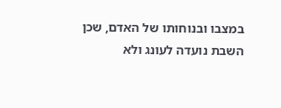במצבו ובנוחותו של האדם, שכן השבת נועדה לעונג ולא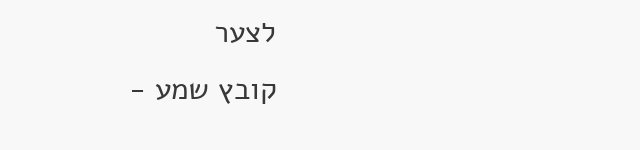לצער
קובץ שמע -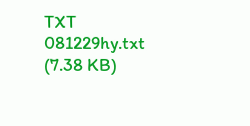TXT
081229hy.txt
(7.38 KB)